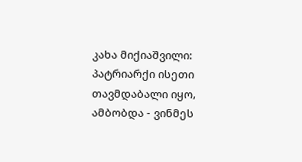კახა მიქიაშვილი: პატრიარქი ისეთი თავმდაბალი იყო, ამბობდა - ვინმეს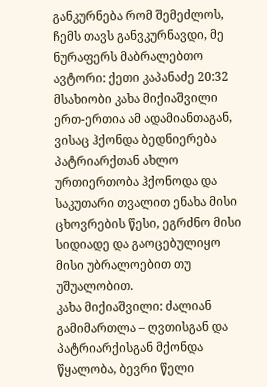განკურნება რომ შემეძლოს, ჩემს თავს განვკურნავდი, მე ნურაფერს მაბრალებთო
ავტორი: ქეთი კაპანაძე 20:32
მსახიობი კახა მიქიაშვილი ერთ-ერთია ამ ადამიანთაგან, ვისაც ჰქონდა ბედნიერება პატრიარქთან ახლო ურთიერთობა ჰქონოდა და საკუთარი თვალით ენახა მისი ცხოვრების წესი, ეგრძნო მისი სიდიადე და გაოცებულიყო მისი უბრალოებით თუ უშუალობით.
კახა მიქიაშვილი: ძალიან გამიმართლა – ღვთისგან და პატრიარქისგან მქონდა წყალობა, ბევრი წელი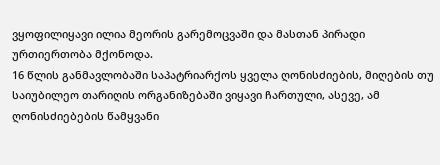ვყოფილიყავი ილია მეორის გარემოცვაში და მასთან პირადი ურთიერთობა მქონოდა.
16 წლის განმავლობაში საპატრიარქოს ყველა ღონისძიების, მიღების თუ საიუბილეო თარიღის ორგანიზებაში ვიყავი ჩართული, ასევე, ამ ღონისძიებების წამყვანი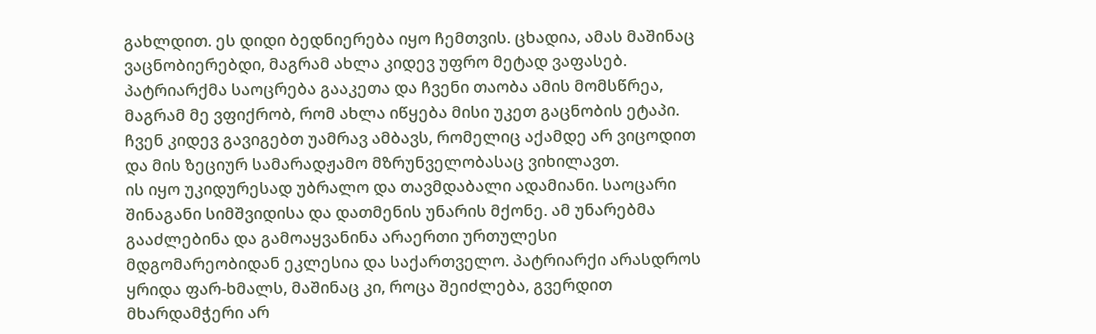გახლდით. ეს დიდი ბედნიერება იყო ჩემთვის. ცხადია, ამას მაშინაც ვაცნობიერებდი, მაგრამ ახლა კიდევ უფრო მეტად ვაფასებ.
პატრიარქმა საოცრება გააკეთა და ჩვენი თაობა ამის მომსწრეა, მაგრამ მე ვფიქრობ, რომ ახლა იწყება მისი უკეთ გაცნობის ეტაპი. ჩვენ კიდევ გავიგებთ უამრავ ამბავს, რომელიც აქამდე არ ვიცოდით და მის ზეციურ სამარადჟამო მზრუნველობასაც ვიხილავთ.
ის იყო უკიდურესად უბრალო და თავმდაბალი ადამიანი. საოცარი შინაგანი სიმშვიდისა და დათმენის უნარის მქონე. ამ უნარებმა გააძლებინა და გამოაყვანინა არაერთი ურთულესი მდგომარეობიდან ეკლესია და საქართველო. პატრიარქი არასდროს ყრიდა ფარ-ხმალს, მაშინაც კი, როცა შეიძლება, გვერდით მხარდამჭერი არ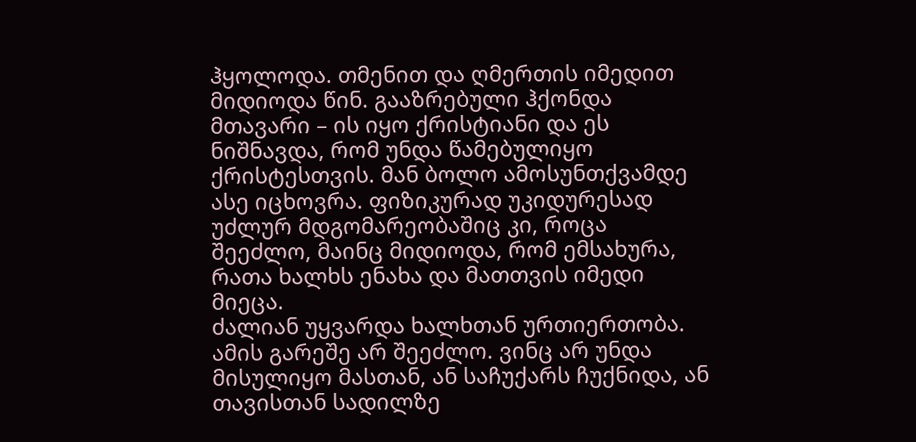ჰყოლოდა. თმენით და ღმერთის იმედით მიდიოდა წინ. გააზრებული ჰქონდა მთავარი – ის იყო ქრისტიანი და ეს ნიშნავდა, რომ უნდა წამებულიყო ქრისტესთვის. მან ბოლო ამოსუნთქვამდე ასე იცხოვრა. ფიზიკურად უკიდურესად უძლურ მდგომარეობაშიც კი, როცა შეეძლო, მაინც მიდიოდა, რომ ემსახურა, რათა ხალხს ენახა და მათთვის იმედი მიეცა.
ძალიან უყვარდა ხალხთან ურთიერთობა. ამის გარეშე არ შეეძლო. ვინც არ უნდა მისულიყო მასთან, ან საჩუქარს ჩუქნიდა, ან თავისთან სადილზე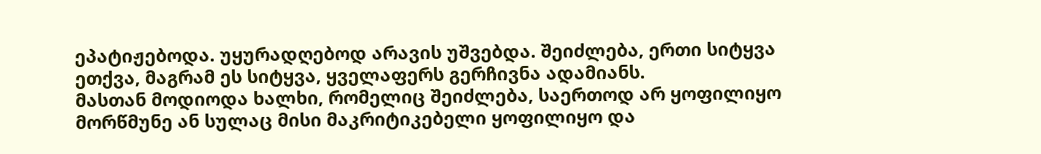ეპატიჟებოდა. უყურადღებოდ არავის უშვებდა. შეიძლება, ერთი სიტყვა ეთქვა, მაგრამ ეს სიტყვა, ყველაფერს გერჩივნა ადამიანს.
მასთან მოდიოდა ხალხი, რომელიც შეიძლება, საერთოდ არ ყოფილიყო მორწმუნე ან სულაც მისი მაკრიტიკებელი ყოფილიყო და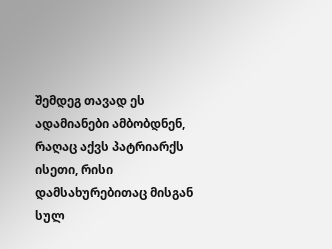შემდეგ თავად ეს ადამიანები ამბობდნენ, რაღაც აქვს პატრიარქს ისეთი, რისი დამსახურებითაც მისგან სულ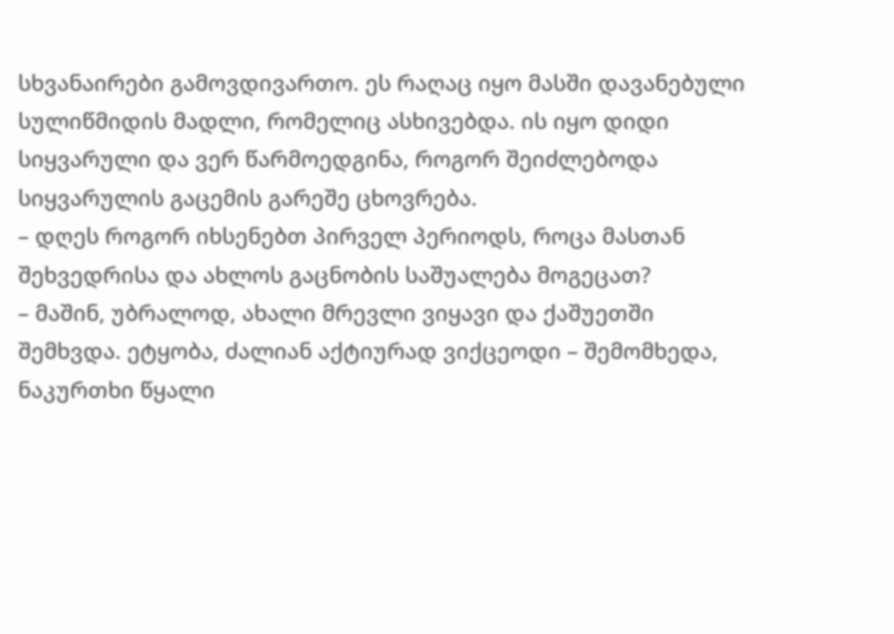სხვანაირები გამოვდივართო. ეს რაღაც იყო მასში დავანებული სულიწმიდის მადლი, რომელიც ასხივებდა. ის იყო დიდი სიყვარული და ვერ წარმოედგინა, როგორ შეიძლებოდა სიყვარულის გაცემის გარეშე ცხოვრება.
– დღეს როგორ იხსენებთ პირველ პერიოდს, როცა მასთან შეხვედრისა და ახლოს გაცნობის საშუალება მოგეცათ?
– მაშინ, უბრალოდ, ახალი მრევლი ვიყავი და ქაშუეთში შემხვდა. ეტყობა, ძალიან აქტიურად ვიქცეოდი – შემომხედა, ნაკურთხი წყალი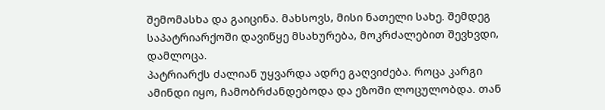შემომასხა და გაიცინა. მახსოვს, მისი ნათელი სახე. შემდეგ საპატრიარქოში დავიწყე მსახურება, მოკრძალებით შევხვდი, დამლოცა.
პატრიარქს ძალიან უყვარდა ადრე გაღვიძება. როცა კარგი ამინდი იყო, ჩამობრძანდებოდა და ეზოში ლოცულობდა. თან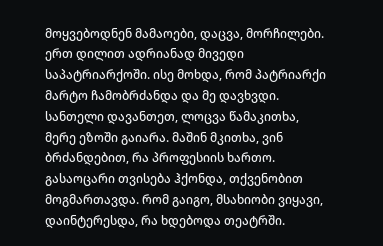მოყვებოდნენ მამაოები, დაცვა, მორჩილები. ერთ დილით ადრიანად მივედი საპატრიარქოში. ისე მოხდა, რომ პატრიარქი მარტო ჩამობრძანდა და მე დავხვდი. სანთელი დავანთეთ, ლოცვა წამაკითხა, მერე ეზოში გაიარა. მაშინ მკითხა, ვინ ბრძანდებით, რა პროფესიის ხართო. გასაოცარი თვისება ჰქონდა, თქვენობით მოგმართავდა. რომ გაიგო, მსახიობი ვიყავი, დაინტერესდა, რა ხდებოდა თეატრში.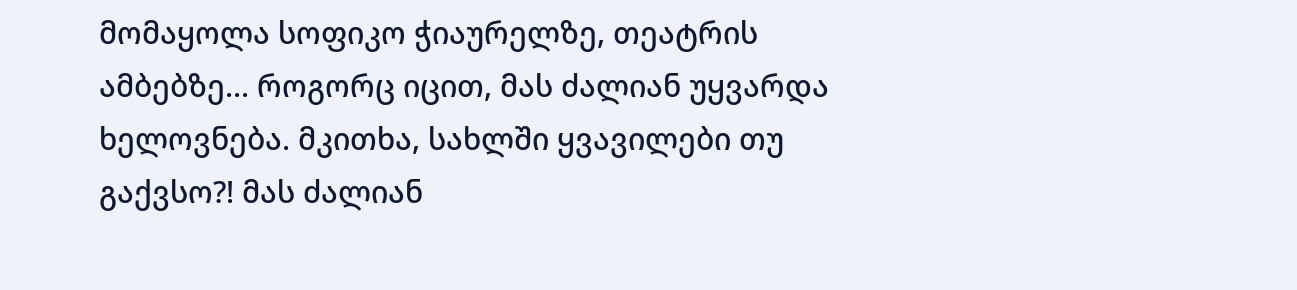მომაყოლა სოფიკო ჭიაურელზე, თეატრის ამბებზე... როგორც იცით, მას ძალიან უყვარდა ხელოვნება. მკითხა, სახლში ყვავილები თუ გაქვსო?! მას ძალიან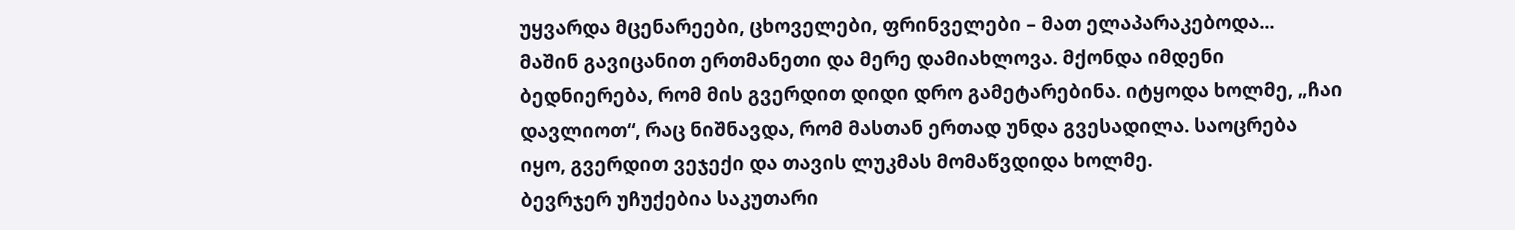უყვარდა მცენარეები, ცხოველები, ფრინველები – მათ ელაპარაკებოდა...
მაშინ გავიცანით ერთმანეთი და მერე დამიახლოვა. მქონდა იმდენი ბედნიერება, რომ მის გვერდით დიდი დრო გამეტარებინა. იტყოდა ხოლმე, „ჩაი დავლიოთ“, რაც ნიშნავდა, რომ მასთან ერთად უნდა გვესადილა. საოცრება იყო, გვერდით ვეჯექი და თავის ლუკმას მომაწვდიდა ხოლმე.
ბევრჯერ უჩუქებია საკუთარი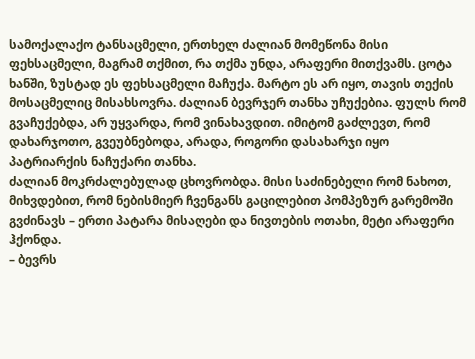სამოქალაქო ტანსაცმელი, ერთხელ ძალიან მომეწონა მისი ფეხსაცმელი, მაგრამ თქმით, რა თქმა უნდა, არაფერი მითქვამს. ცოტა ხანში, ზუსტად ეს ფეხსაცმელი მაჩუქა. მარტო ეს არ იყო, თავის თექის მოსაცმელიც მისახსოვრა. ძალიან ბევრჯერ თანხა უჩუქებია. ფულს რომ გვაჩუქებდა, არ უყვარდა, რომ ვინახავდით. იმიტომ გაძლევთ, რომ დახარჯოთო, გვეუბნებოდა, არადა, როგორი დასახარჯი იყო პატრიარქის ნაჩუქარი თანხა.
ძალიან მოკრძალებულად ცხოვრობდა. მისი საძინებელი რომ ნახოთ, მიხვდებით, რომ ნებისმიერ ჩვენგანს გაცილებით პომპეზურ გარემოში გვძინავს – ერთი პატარა მისაღები და ნივთების ოთახი, მეტი არაფერი ჰქონდა.
– ბევრს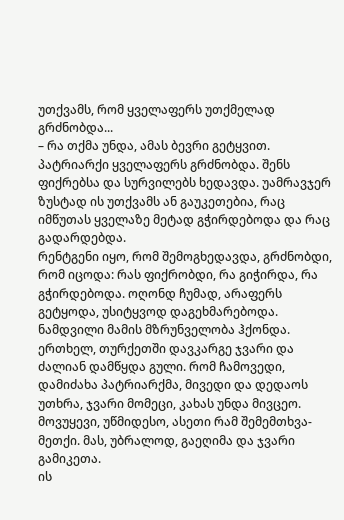უთქვამს, რომ ყველაფერს უთქმელად გრძნობდა...
– რა თქმა უნდა, ამას ბევრი გეტყვით. პატრიარქი ყველაფერს გრძნობდა. შენს ფიქრებსა და სურვილებს ხედავდა. უამრავჯერ ზუსტად ის უთქვამს ან გაუკეთებია, რაც იმწუთას ყველაზე მეტად გჭირდებოდა და რაც გადარდებდა.
რენტგენი იყო, რომ შემოგხედავდა, გრძნობდი, რომ იცოდა: რას ფიქრობდი, რა გიჭირდა, რა გჭირდებოდა. ოღონდ ჩუმად, არაფერს გეტყოდა, უსიტყვოდ დაგეხმარებოდა. ნამდვილი მამის მზრუნველობა ჰქონდა.
ერთხელ, თურქეთში დავკარგე ჯვარი და ძალიან დამწყდა გული. რომ ჩამოვედი, დამიძახა პატრიარქმა, მივედი და დედაოს უთხრა, ჯვარი მომეცი, კახას უნდა მივცეო. მოვუყევი, უწმიდესო, ასეთი რამ შემემთხვა-მეთქი. მას, უბრალოდ, გაეღიმა და ჯვარი გამიკეთა.
ის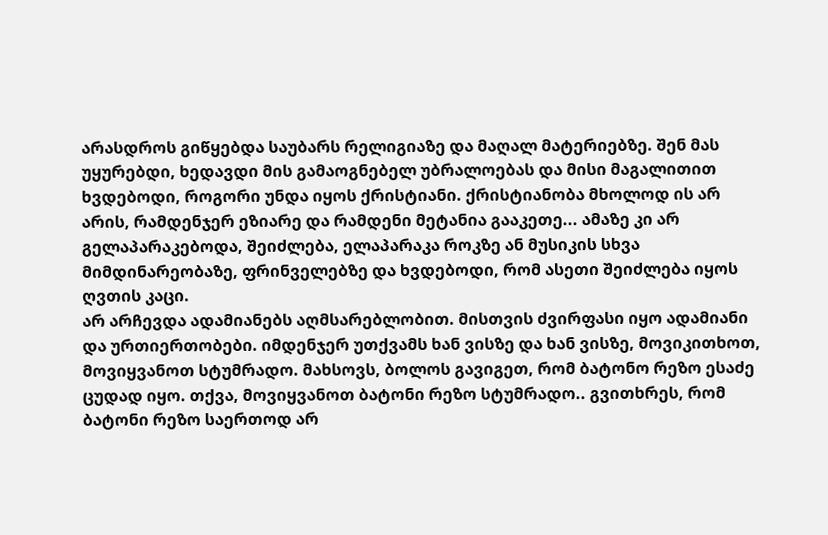არასდროს გიწყებდა საუბარს რელიგიაზე და მაღალ მატერიებზე. შენ მას უყურებდი, ხედავდი მის გამაოგნებელ უბრალოებას და მისი მაგალითით ხვდებოდი, როგორი უნდა იყოს ქრისტიანი. ქრისტიანობა მხოლოდ ის არ არის, რამდენჯერ ეზიარე და რამდენი მეტანია გააკეთე... ამაზე კი არ გელაპარაკებოდა, შეიძლება, ელაპარაკა როკზე ან მუსიკის სხვა მიმდინარეობაზე, ფრინველებზე და ხვდებოდი, რომ ასეთი შეიძლება იყოს ღვთის კაცი.
არ არჩევდა ადამიანებს აღმსარებლობით. მისთვის ძვირფასი იყო ადამიანი და ურთიერთობები. იმდენჯერ უთქვამს ხან ვისზე და ხან ვისზე, მოვიკითხოთ, მოვიყვანოთ სტუმრადო. მახსოვს, ბოლოს გავიგეთ, რომ ბატონო რეზო ესაძე ცუდად იყო. თქვა, მოვიყვანოთ ბატონი რეზო სტუმრადო.. გვითხრეს, რომ ბატონი რეზო საერთოდ არ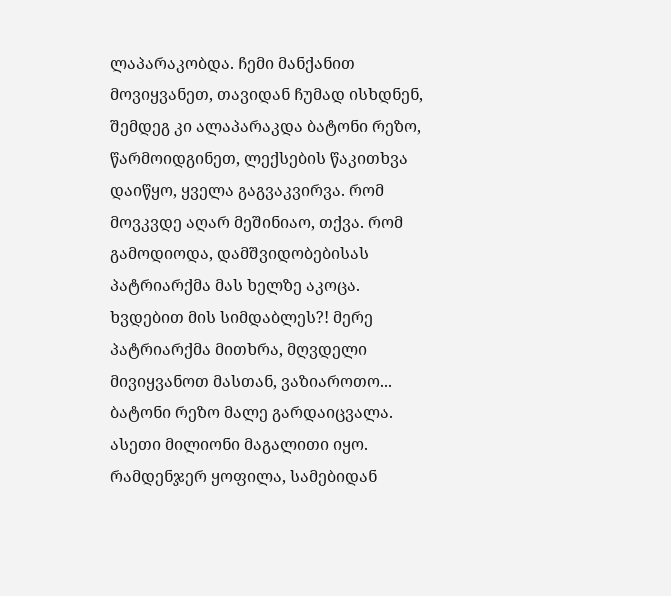ლაპარაკობდა. ჩემი მანქანით მოვიყვანეთ, თავიდან ჩუმად ისხდნენ, შემდეგ კი ალაპარაკდა ბატონი რეზო, წარმოიდგინეთ, ლექსების წაკითხვა დაიწყო, ყველა გაგვაკვირვა. რომ მოვკვდე აღარ მეშინიაო, თქვა. რომ გამოდიოდა, დამშვიდობებისას პატრიარქმა მას ხელზე აკოცა. ხვდებით მის სიმდაბლეს?! მერე პატრიარქმა მითხრა, მღვდელი მივიყვანოთ მასთან, ვაზიაროთო... ბატონი რეზო მალე გარდაიცვალა. ასეთი მილიონი მაგალითი იყო.
რამდენჯერ ყოფილა, სამებიდან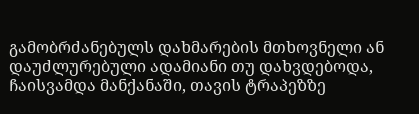გამობრძანებულს დახმარების მთხოვნელი ან დაუძლურებული ადამიანი თუ დახვდებოდა, ჩაისვამდა მანქანაში, თავის ტრაპეზზე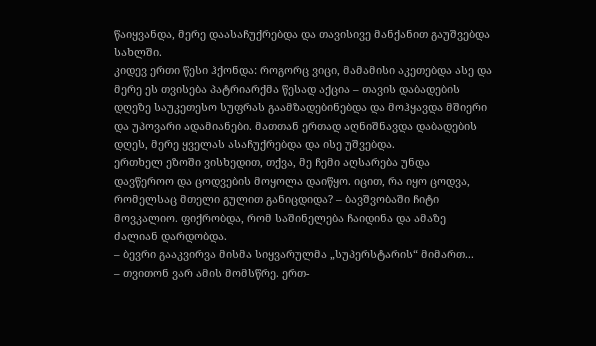წაიყვანდა, მერე დაასაჩუქრებდა და თავისივე მანქანით გაუშვებდა სახლში.
კიდევ ერთი წესი ჰქონდა: როგორც ვიცი, მამამისი აკეთებდა ასე და მერე ეს თვისება პატრიარქმა წესად აქცია – თავის დაბადების დღეზე საუკეთესო სუფრას გაამზადებინებდა და მოჰყავდა მშიერი და უპოვარი ადამიანები. მათთან ერთად აღნიშნავდა დაბადების დღეს, მერე ყველას ასაჩუქრებდა და ისე უშვებდა.
ერთხელ ეზოში ვისხედით, თქვა, მე ჩემი აღსარება უნდა დავწეროო და ცოდვების მოყოლა დაიწყო. იცით, რა იყო ცოდვა, რომელსაც მთელი გულით განიცდიდა? – ბავშვობაში ჩიტი მოვკალიო. ფიქრობდა, რომ საშინელება ჩაიდინა და ამაზე ძალიან დარდობდა.
– ბევრი გააკვირვა მისმა სიყვარულმა „სუპერსტარის“ მიმართ...
– თვითონ ვარ ამის მომსწრე. ერთ-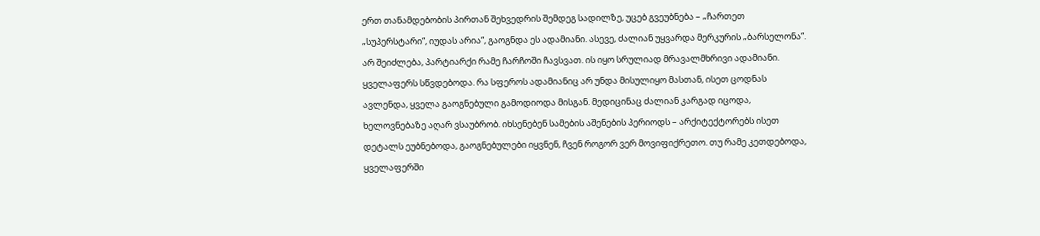ერთ თანამდებობის პირთან შეხვედრის შემდეგ სადილზე, უცებ გვეუბნება – „ჩართეთ „სუპერსტარი“, იუდას არია“, გაოგნდა ეს ადამიანი. ასევე, ძალიან უყვარდა მერკურის „ბარსელონა“.
არ შეიძლება, პარტიარქი რამე ჩარჩოში ჩავსვათ. ის იყო სრულიად მრავალმხრივი ადამიანი. ყველაფერს სწვდებოდა. რა სფეროს ადამიანიც არ უნდა მისულიყო მასთან, ისეთ ცოდნას ავლენდა, ყველა გაოგნებული გამოდიოდა მისგან. მედიცინაც ძალიან კარგად იცოდა, ხელოვნებაზე აღარ ვსაუბრობ. იხსენებენ სამების აშენების პერიოდს – არქიტექტორებს ისეთ დეტალს ეუბნებოდა, გაოგნებულები იყვნენ, ჩვენ როგორ ვერ მოვიფიქრეთო. თუ რამე კეთდებოდა, ყველაფერში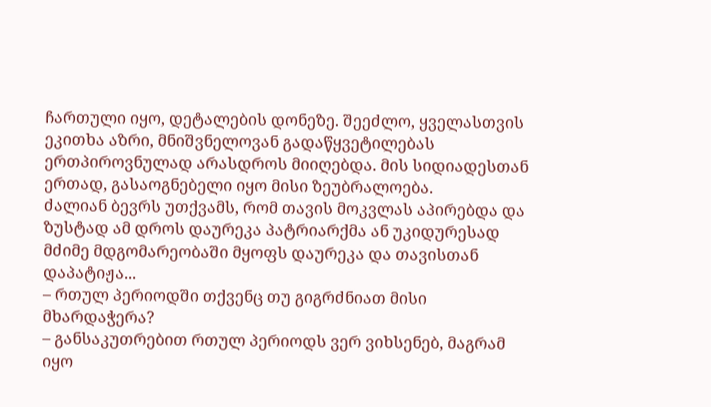ჩართული იყო, დეტალების დონეზე. შეეძლო, ყველასთვის ეკითხა აზრი, მნიშვნელოვან გადაწყვეტილებას ერთპიროვნულად არასდროს მიიღებდა. მის სიდიადესთან ერთად, გასაოგნებელი იყო მისი ზეუბრალოება.
ძალიან ბევრს უთქვამს, რომ თავის მოკვლას აპირებდა და ზუსტად ამ დროს დაურეკა პატრიარქმა ან უკიდურესად მძიმე მდგომარეობაში მყოფს დაურეკა და თავისთან დაპატიჟა...
– რთულ პერიოდში თქვენც თუ გიგრძნიათ მისი მხარდაჭერა?
– განსაკუთრებით რთულ პერიოდს ვერ ვიხსენებ, მაგრამ იყო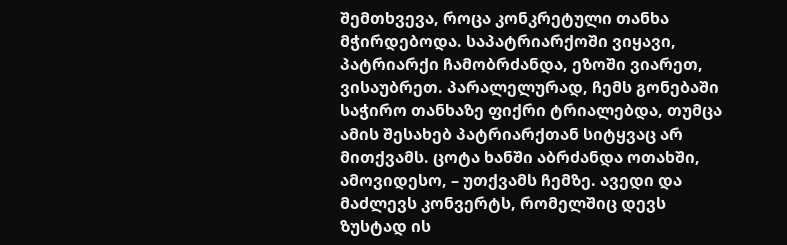შემთხვევა, როცა კონკრეტული თანხა მჭირდებოდა. საპატრიარქოში ვიყავი, პატრიარქი ჩამობრძანდა, ეზოში ვიარეთ, ვისაუბრეთ. პარალელურად, ჩემს გონებაში საჭირო თანხაზე ფიქრი ტრიალებდა, თუმცა ამის შესახებ პატრიარქთან სიტყვაც არ მითქვამს. ცოტა ხანში აბრძანდა ოთახში, ამოვიდესო, – უთქვამს ჩემზე. ავედი და მაძლევს კონვერტს, რომელშიც დევს ზუსტად ის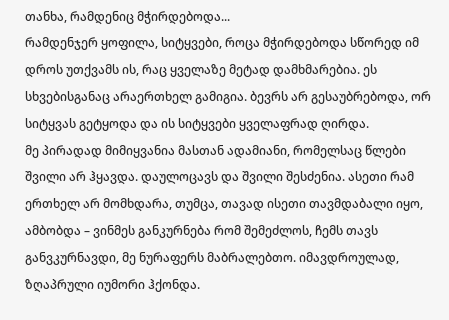თანხა, რამდენიც მჭირდებოდა...
რამდენჯერ ყოფილა, სიტყვები, როცა მჭირდებოდა სწორედ იმ დროს უთქვამს ის, რაც ყველაზე მეტად დამხმარებია. ეს სხვებისგანაც არაერთხელ გამიგია. ბევრს არ გესაუბრებოდა, ორ სიტყვას გეტყოდა და ის სიტყვები ყველაფრად ღირდა.
მე პირადად მიმიყვანია მასთან ადამიანი, რომელსაც წლები შვილი არ ჰყავდა. დაულოცავს და შვილი შესძენია. ასეთი რამ ერთხელ არ მომხდარა, თუმცა, თავად ისეთი თავმდაბალი იყო, ამბობდა – ვინმეს განკურნება რომ შემეძლოს, ჩემს თავს განვკურნავდი, მე ნურაფერს მაბრალებთო. იმავდროულად, ზღაპრული იუმორი ჰქონდა.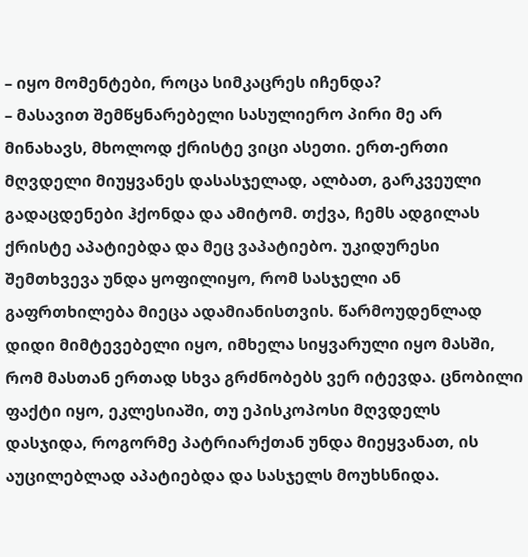– იყო მომენტები, როცა სიმკაცრეს იჩენდა?
– მასავით შემწყნარებელი სასულიერო პირი მე არ მინახავს, მხოლოდ ქრისტე ვიცი ასეთი. ერთ-ერთი მღვდელი მიუყვანეს დასასჯელად, ალბათ, გარკვეული გადაცდენები ჰქონდა და ამიტომ. თქვა, ჩემს ადგილას ქრისტე აპატიებდა და მეც ვაპატიებო. უკიდურესი შემთხვევა უნდა ყოფილიყო, რომ სასჯელი ან გაფრთხილება მიეცა ადამიანისთვის. წარმოუდენლად დიდი მიმტევებელი იყო, იმხელა სიყვარული იყო მასში, რომ მასთან ერთად სხვა გრძნობებს ვერ იტევდა. ცნობილი ფაქტი იყო, ეკლესიაში, თუ ეპისკოპოსი მღვდელს დასჯიდა, როგორმე პატრიარქთან უნდა მიეყვანათ, ის აუცილებლად აპატიებდა და სასჯელს მოუხსნიდა.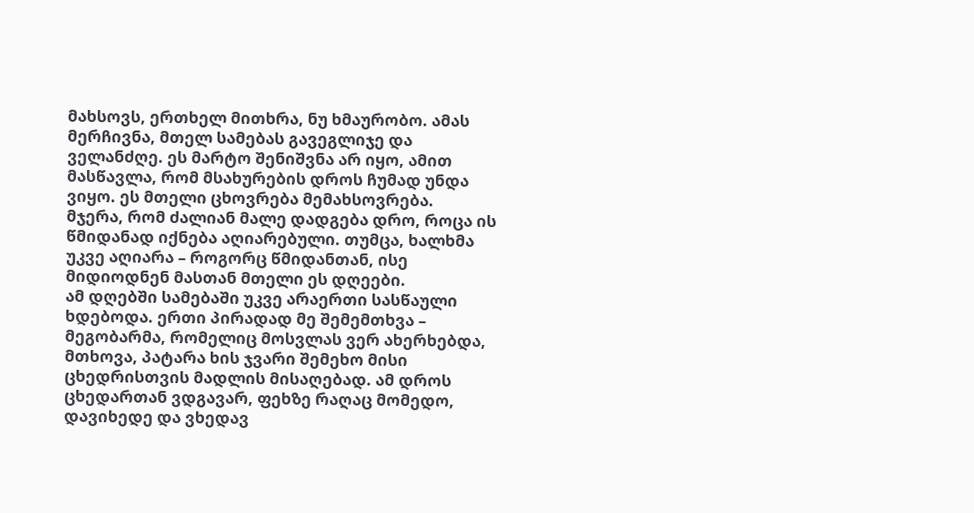მახსოვს, ერთხელ მითხრა, ნუ ხმაურობო. ამას მერჩივნა, მთელ სამებას გავეგლიჯე და ველანძღე. ეს მარტო შენიშვნა არ იყო, ამით მასწავლა, რომ მსახურების დროს ჩუმად უნდა ვიყო. ეს მთელი ცხოვრება მემახსოვრება.
მჯერა, რომ ძალიან მალე დადგება დრო, როცა ის წმიდანად იქნება აღიარებული. თუმცა, ხალხმა უკვე აღიარა – როგორც წმიდანთან, ისე მიდიოდნენ მასთან მთელი ეს დღეები.
ამ დღებში სამებაში უკვე არაერთი სასწაული ხდებოდა. ერთი პირადად მე შემემთხვა – მეგობარმა, რომელიც მოსვლას ვერ ახერხებდა, მთხოვა, პატარა ხის ჯვარი შემეხო მისი ცხედრისთვის მადლის მისაღებად. ამ დროს ცხედართან ვდგავარ, ფეხზე რაღაც მომედო, დავიხედე და ვხედავ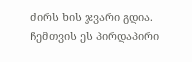ძირს ხის ჯვარი გდია. ჩემთვის ეს პირდაპირი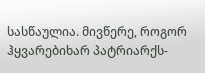სასწაულია. მივწერე, როგორ ჰყვარებიხარ პატრიარქს-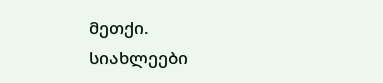მეთქი.
სიახლეები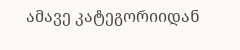ამავე კატეგორიიდან